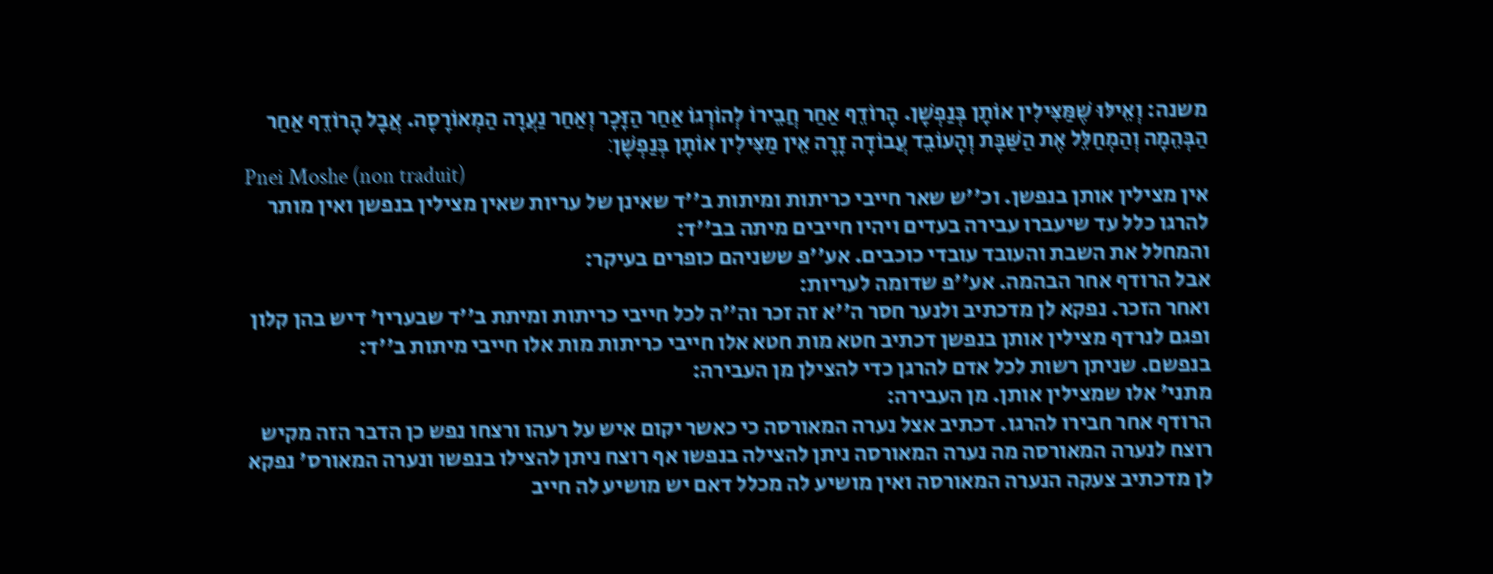משנה: וְאֵילּוּ שֶׁמַּצִּילִין אוֹתָן בְּנַפְשָׁן. הָרוֹדֵף אַחַר חֲבֵירוֹ לְהוֹרְגוֹ אַחַר הַזָּכָר וְאַחַר נַעֲרָה הַמְאוֹרָסָה. אֲבָל הָרוֹדֵף אַחַר הַבְּהֵמָה וְהַמְחַלֵּל אֶת הַשַּׁבָּת וְהָעוֹבֵד עֲבוֹדָה זָרָה אֵין מַצִּילִין אוֹתָן בְּנַפְשָׁן׃
Pnei Moshe (non traduit)
אין מצילין אותן בנפשן. וכ''ש שאר חייבי כריתות ומיתות ב''ד שאינן של עריות שאין מצילין בנפשן ואין מותר להרגו כלל עד שיעברו עבירה בעדים ויהיו חייבים מיתה בב''ד:
והמחלל את השבת והעובד עובדי כוכבים. אע''פ ששניהם כופרים בעיקר:
אבל הרודף אחר הבהמה. אע''פ שדומה לעריות:
ואחר הזכר. נפקא לן מדכתיב ולנער חסר ה''א זה זכר וה''ה לכל חייבי כריתות ומיתת ב''ד שבעריו' דיש בהן קלון ופגם לנרדף מצילין אותן בנפשן דכתיב חטא מות חטא אלו חייבי כריתות מות אלו חייבי מיתות ב''ד:
בנפשם. שניתן רשות לכל אדם להרגן כדי להצילן מן העבירה:
מתני' אלו שמצילין אותן. מן העבירה:
הרודף אחר חבירו להרגו. דכתיב אצל נערה המאורסה כי כאשר יקום איש על רעהו ורצחו נפש כן הדבר הזה מקיש רוצח לנערה המאורסה מה נערה המאורסה ניתן להצילה בנפשו אף רוצח ניתן להצילו בנפשו ונערה המאורס' נפקא לן מדכתיב צעקה הנערה המאורסה ואין מושיע לה מכלל דאם יש מושיע לה חייב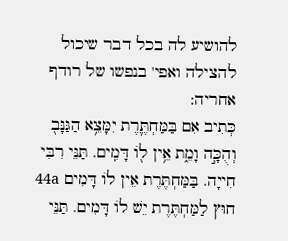להושיע לה בכל דבר שיכול להצילה ואפי' בנפשו של רודף אחריה:
כְּתִיב אִם בַּמַּחְתֶּ֛רֶת יִמָּצֵ֥א הַגַּנָּב֖ וְהֻכָּ֣ה וָמֵ֑ת אֵ֥ין ל֖וֹ דָּמִֽים. תַּנֵּי רִבִּי חִייָה. בַּמַּחְתֶּרֶת אֵין לוֹ דָּמִים 44a חוּץ לַמַּחְתֶּרֶת יֵשׁ לוֹ דָּמִים. תַּנֵּי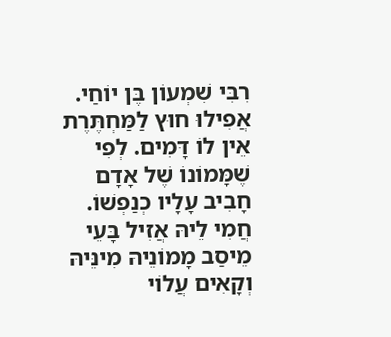רִבִּי שִׁמְעוֹן בֶּן יוֹחַי. אֲפִילוּ חוּץ לַמַּחְתֶּרֶת אֵין לוֹ דָּמִים. לְפִי שֶׁמָּמוֹנוֹ שֶׁל אָדָם חָבִיב עָלָיו כְנַפְשׁוֹ. חֲמִי לֵיהּ אֲזִיל בָּעֵי מֵיסַב מָמוֹנֵיהּ מִינֵּיהּ וְקָאִים עֲלוֹי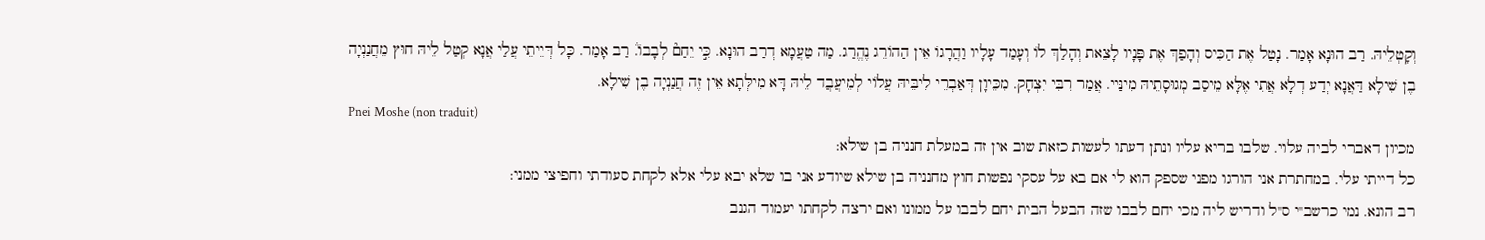וְקָטְלֵיהּ. רַב הוּנָא אָמַר. נָטַל אֶת הַכִּיס וְהָפַךְ אֶת פָּנָיו לָצֵאת וְהָלַךְ לוֹ וְעָמַד עָלָיו וַהֲרָגוֹ אֵין הַהוֹרֵג נֶהֱרַג. מַה טַעֲמָא דְרַב הוּנָא. כִּ֣י יֵחַם֘ לְבָבוֹ֒. רַב אָמַר. כָּל דְּיֵיתֵי עֲלַי אֲנָא קְטַל לֵיהּ חוּץ מֵחֲנַנְיָה בֶן שִׁילָא דַּאֲנָא יְדַע דְלָא אֲתִי אֶלָּא מֵיסַב מְגוּסָתֵיהּ מִינַּיי. אֲמַר רִבִּי יִצְחָק. מִכֵּיוָן דְּאַבְרֵי לִיבֵּיהּ עֲלוֹי לְמֵיעֲבֲד לֵיהּ דָּא מִילְּתָא אֵין זֶה חֲנַנְיָה בֶן שִׁילָא.
Pnei Moshe (non traduit)
מכיון דאברי לביה עלוי. שלבו בריא עליו ונתן דעתו לעשות כזאת שוב אין זה במעלת חנניה בן שילא:
כל דייתי עלי. במחתרת אני הורגו מפני שספק הוא לי אם בא על עסקי נפשות חוץ מחנניה בן שילא שיודע אני בו שלא יבא עלי אלא לקחת סעודתי וחפיצי ממני:
רב הונא. נמי כרשב''י ס''ל ודריש ליה מכי יחם לבבו שזה הבעל הבית יחם לבבו על ממונו ואם ירצה לקחתו יעמוד הגנב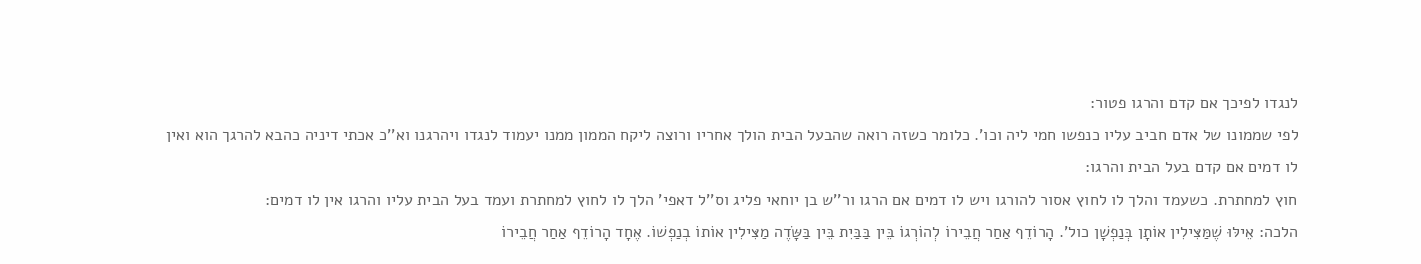לנגדו לפיכך אם קדם והרגו פטור:
לפי שממונו של אדם חביב עליו כנפשו חמי ליה וכו'. כלומר כשזה רואה שהבעל הבית הולך אחריו ורוצה ליקח הממון ממנו יעמוד לנגדו ויהרגנו וא''כ אכתי דיניה כהבא להרגך הוא ואין לו דמים אם קדם בעל הבית והרגו:
חוץ למחתרת. כשעמד והלך לו לחוץ אסור להורגו ויש לו דמים אם הרגו ור''ש בן יוחאי פליג וס''ל דאפי' הלך לו לחוץ למחתרת ועמד בעל הבית עליו והרגו אין לו דמים:
הלכה: אֵילּוּ שֶׁמַּצִּילִין אוֹתָן בְּנַפְשָׁן כול'. הָרוֹדֵף אַחַר חֲבֵירוֹ לְהוֹרְגוֹ בֵּין בַּבַּיִת בֵּין בַּשָּׂדֶה מַצִּילִין אוֹתוֹ בְנַפְשׁוֹ. אֶחָד הָרוֹדֵף אַחַר חֲבֵירוֹ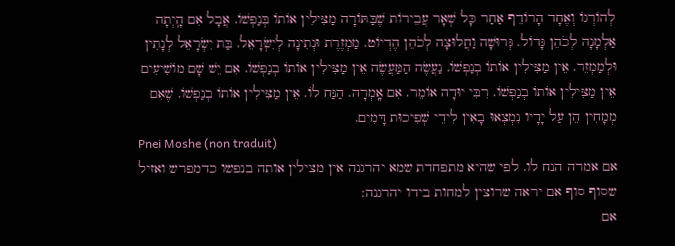לְהוֹרְגוֹ וְאֶחָד הָרוֹדֵף אַחַר כָּל שְׁאָר עֲבֵירוֹת שֶׁבַּתּוֹרָה מַצִּילִין אוֹתוֹ בְּנַפְשׁוֹ. אֲבָל אִם הָֽיְתָה אַלְמָנָה לְכֹהֵן גָּדוֹל. גְּרוּשָׁה וַחֲלוּצָה לְכֹהֵן הֶדְיוֹט. מַמְזֶרֶת וּנְתִינָה לְיִשְׂרָאֵל. בַּת יִשְׂרָאֵל לְנָתִין וּלְמַמְזֵר. אֵין מַצִּילִין אוֹתוֹ בְנַפְשׁוֹ. נַעֲשֶׂה הַמַּעֲשֶׂה אֵין מַצִּילִין אוֹתוֹ בְנַפְשׁוֹ. אִם יֵשׁ שָׁם מוֹשִׁיעִים אֵין מַצִּילִין אוֹתוֹ בְנַפְשׁוֹ. רִבִּי יוּדָה אוֹמֵר. אִם אָֽמְרָה. הַנַּח לוֹ. אֵין מַצִּילִין אוֹתוֹ בְנַפְשׁוֹ. שֶׁאִם מְמָחִין הֵן עַל יָדָיו נִמְצְאוּ בָאִין לִידֵי שְׁפִיכוּת דָּמִים.
Pnei Moshe (non traduit)
אם אמרה הנח לו. לפי שהיא מתפחדת שמא יהרגנה אין מצילין אותה בנפשו כדמפרש ואזיל שסוף סוף אם יראה שרוצין למחות בידו יהרגנה:
אם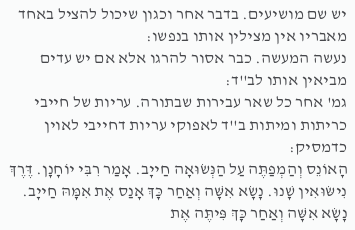יש שם מושיעים. בדבר אחר וכגון שיכול להציל באחד מאבריו אין מצילין אותו בנפשו:
נעשה המעשה. כבר אסור להרגו אלא אם יש עדים מביאין אותו לב''ד:
גמ' אחר כל שאר עבירות שבתורה. עריות של חייבי כריתות ומיתות ב''ד לאפוקי עריות דחייבי לאוין כדמסיק:
הָאוֹנֵס וְהַמְפַתֶּה עַל הַנְּשׂוּאָה חַייָב. אָמַר רִבִּי יוֹחָנָן. דֶּרֶךְ נִישּׂוּאִין שָׁנוּ. נָשָׂא אִשָּׁה וְאַחַר כָּךְ אָנַס אֶת אִמָּהּ חַייָב. נָשָׂא אִשָּׁה וְאַחַר כָּךְ פִּיתֶּה אֶת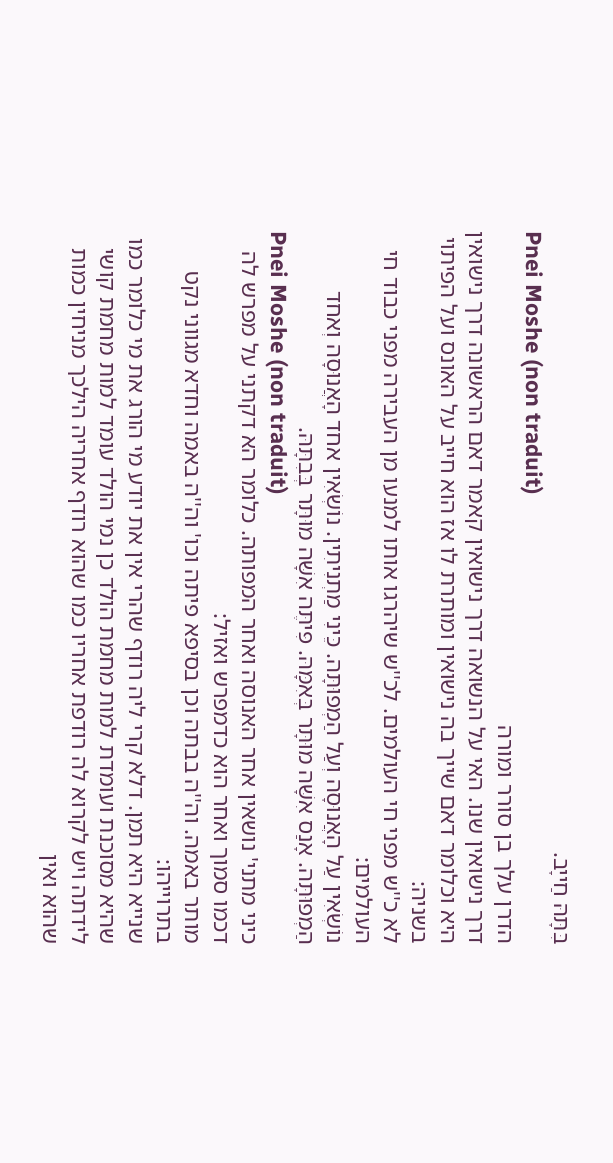בִּתָּהּ חַייָב.
Pnei Moshe (non traduit)
הדרן עלך בן סורר ומורה
דרך נישואין שנו. האי על הנשואה דרך נישואין קאמר דאם הראשונה דרך נישואין היא וכלומר דאם שייך בה נישואין ומותרת לו אז הוא חייב על האונס ועל הפיתוי בשניה:
לא כ''ש מפני חי העולמים. לכ''ש שיהרגו אותו למנעו מן העבירה מפני כבוד חי העולמים:
נוֹשְׂאִין עַל הָאֲנוּסָה וְעַל הַמְפוּתָּה. כֵּינִי מַתְנִיתִין. נוֹשְׂאִין אחד הָאֲנוּסָה וְאחד הַמְפוּתָּה. אָנַס אִשָּׁה מוּתָּר בְּאִמָּהּ. פִּיתֶּה אִשָּׁה מוּתָּר בְּבִתָּהּ.
Pnei Moshe (non traduit)
כיני מתני' נושאין אחר האנוסה ואחר המפותה. כלומר הא דקתני על מפרש לה דכמו סמוך ואחר הוא כדמפרש ואזיל:
מותר באמה. וה''ה בבתה וכן בסיפא פיתה וכו' וה''ה באמה וחדא מגווני נקט בתרוייהו:
שנייא היא תמן. דלא קרי ליה רודף שהרי אין את יודע מי הורג את מי כלומר כמו שהיא מסוכנת ועומדת למות מחמת הולד כן נמי הולד עומד למות מחמת קושי לידתה ויש לקרוא לה רודפת אחריו כמו שהוא רודף אחריה הילכך מניחין כמות שהוא ואין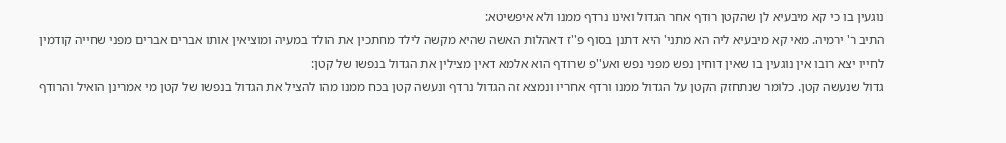נוגעין בו כי קא מיבעיא לן שהקטן רודף אחר הגדול ואינו נרדף ממנו ולא איפשיטא:
התיב ר' ירמיה. מאי קא מיבעיא ליה הא מתני' היא דתנן בסוף פ''ז דאהלות האשה שהיא מקשה לילד מחתכין את הולד במעיה ומוציאין אותו אברים אברים מפני שחייה קודמין לחייו יצא רובו אין נוגעין בו שאין דוחין נפש מפני נפש ואע''פ שרודף הוא אלמא דאין מצילין את הגדול בנפשו של קטן:
גדול שנעשה קטן. כלומר שנתחזק הקטן על הגדול ממנו ורדף אחריו ונמצא זה הגדול נרדף ונעשה קטן בכח ממנו מהו להציל את הגדול בנפשו של קטן מי אמרינן הואיל והרודף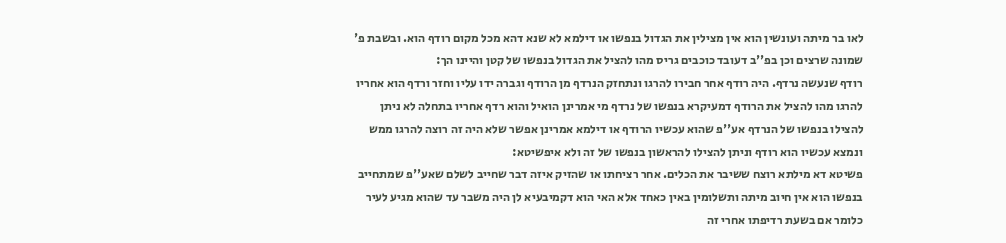לאו בר מיתה ועונשין הוא אין מצילין את הגדול בנפשו או דילמא לא שנא דהא מכל מקום רודף הוא. ובשבת פ' שמונה שרצים וכן בפ''ב דעובד כוכבים גריס מהו להציל את הגדול בנפשו של קטן והיינו הך:
רודף שנעשה נרדף. היה רודף אחר חבירו להרגו ונתחזק הנרדף מן הרודף וגברה ידו עליו וחזר ורדף הוא אחריו להרגו מהו להציל את הרודף דמעיקרא בנפשו של נרדף מי אמרינן הואיל והוא רדף אחריו בתחלה לא ניתן להצילו בנפשו של הנרדף אע''פ שהוא עכשיו הרודף או דילמא אמרינן אפשר שלא היה זה רוצה להרגו ממש ונמצא עכשיו הוא רודף וניתן להצילו להראשון בנפשו של זה ולא איפשיטא:
פשיטא דא מילתא רוצח ששיבר את הכלים. אחר רציחתו או שהזיק איזה דבר שחייב לשלם שאע''פ שמתחייב בנפשו הוא אין חיוב מיתה ותשלומין באין כאחד אלא האי הוא דקמיבעיא לן היה משבר עד שהוא מגיע לעיר כלומר אם בשעת רדיפתו אחרי זה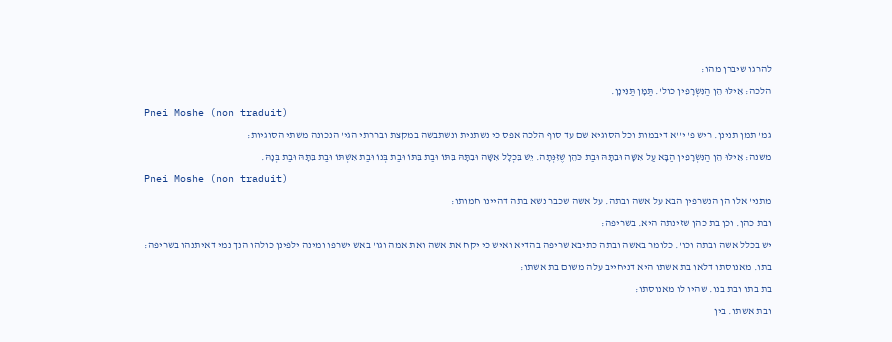להרגו שיברן מהו:
הלכה: אֵילּוּ הֵן הַנִּשְׂרָפִין כול'. תַּמָּן תַּנִּינָן.
Pnei Moshe (non traduit)
גמ' תמן תנינן. ריש פ' י''א דיבמות וכל הסוגיא שם עד סוף הלכה אפס כי נשתנית ונשתבשה במקצת ובררתי הגי' הנכונה משתי הסוגיות:
משנה: אֵילּוּ הֵן הַנִּשְׂרָפִין הַבָּא עַל אִשָּׁה וּבִתָּהּ וּבַת כֹּהֵן שֶׁזִּנְּתָה. יֵשׁ בִּכְלָל אִשָּׁה וּבִתָּהּ בִּתּוֹ וּבַת בִּתּוֹ וּבַת בְּנוֹ וּבַת אִשְׁתּוֹ וּבַת בִּתָּהּ וּבַת בְּנָהּ.
Pnei Moshe (non traduit)
מתני' אלו הן הנשרפין הבא על אשה ובתה. על אשה שכבר נשא בתה דהיינו חמותו:
ובת כהן. וכן בת כהן שזינתה היא. בשריפה:
יש בכלל אשה ובתה וכו'. כלומר באשה ובתה כתיבא שריפה בהדיא ואיש כי יקח את אשה ואת אמה וגו' באש ישרפו ומינה ילפינן כולהו הנך נמי דאיתנהו בשריפה:
בתו. מאנוסתו דלאו בת אשתו היא דניחייב עלה משום בת אשתו:
בת בתו ובת בנו. שהיו לו מאנוסתו:
ובת אשתו. בין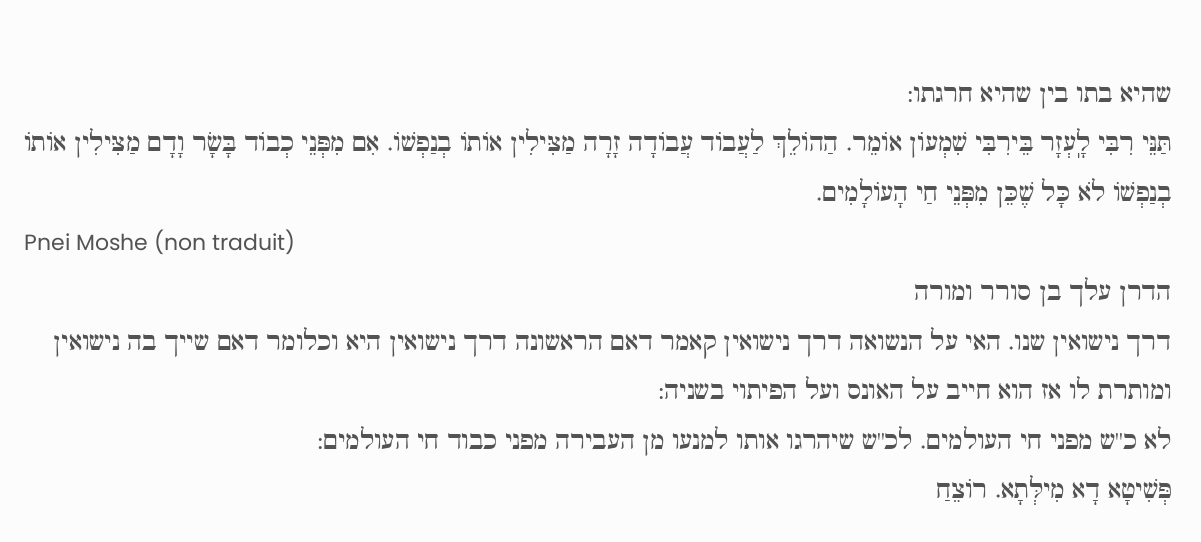שהיא בתו בין שהיא חרגתו:
תַּנֵּי רִבִּי לָֽעְזָר בֵּירִבִּי שִׁמְעוֹן אוֹמֵר. הַהוֹלֵךְ לַעֲבוֹד עֲבוֹדָה זָרָה מַצִּילִין אוֹתוֹ בְנַפְשׁוֹ. אִם מִפְּנֵי כְבוֹד בָּשָׂר וָדָם מַצִּילִין אוֹתוֹ בְנַפְשׁוֹ לֹא כָּל שֶׁכֵּן מִפְּנֵי חַי הָעוֹלָמִים.
Pnei Moshe (non traduit)
הדרן עלך בן סורר ומורה
דרך נישואין שנו. האי על הנשואה דרך נישואין קאמר דאם הראשונה דרך נישואין היא וכלומר דאם שייך בה נישואין ומותרת לו אז הוא חייב על האונס ועל הפיתוי בשניה:
לא כ''ש מפני חי העולמים. לכ''ש שיהרגו אותו למנעו מן העבירה מפני כבוד חי העולמים:
פְּשִׁיטָא דָא מִילְּתָא. רוֹצֵחַ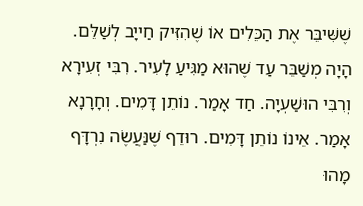שֶׁשִּׁיבֵּר אֶת הַכֵּלִים אוֹ שֶׁהִזִּיק חַייָב לְשַׁלֵּם. הָיָה מְשַׁבֵּר עַד שֶׁהוּא מַגִּיעַ לָעִיר. רִבִּי זְעִירָא וְרִבִּי הוּשַׁעְיָה. חַד אָמַר. נוֹתֵן דָּמִים. וְחָרָנָא אָמַר. אֵינוֹ נוֹתֵן דָּמִים. רוּדֵף שֶׁנַּעֲשֶׂה נִרְדָּף מָהוּ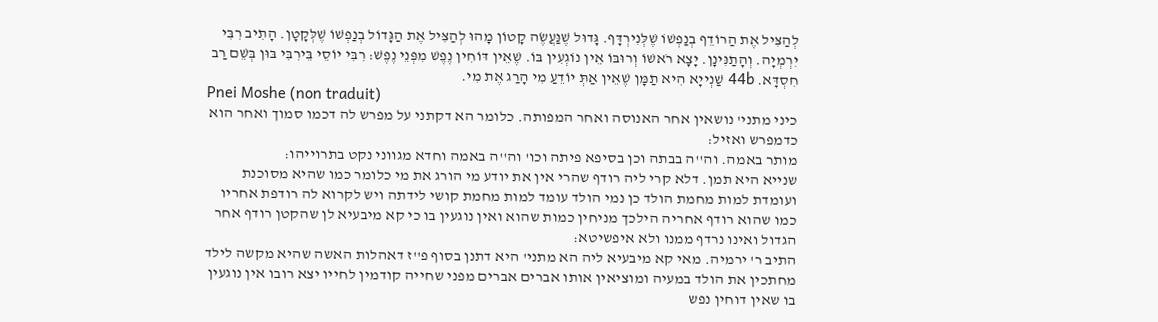לְהַצִּיל אֶת הַרוֹדֵף בְנַפְשׁוֹ שֶׁלְּנִירְדָּף. גָּדוּל שֶׁנַּעֲשֶׂה קָטוֹן מָהוּ לְהַצִּיל אֶת הַגָּדוֹל בְנַפְשׁוֹ שֶׁלְּקָטָן. הָתִיב רִבִּי יִרְמְיָה. וְהָתַנִּינָן. יָצָא רֹאשׁוֹ וְרוּבּוֹ אֵין נוֹגְעִין בּוֹ. שֶׁאֵין דּוֹחִין נֶפֶשׁ מִפְּנֵי נֶפֶשׁ: רִבִּי יוֹסֵי בֵּירִבִּי בּוּן בְּשֵׁם רַב חִסְדָּא. 44b שַׁנְייָא הִיא תַמָּן שֶׁאֵין אַתְּ יוֹדֵעַ מִי הָרַג אֶת מִי.
Pnei Moshe (non traduit)
כיני מתני' נושאין אחר האנוסה ואחר המפותה. כלומר הא דקתני על מפרש לה דכמו סמוך ואחר הוא כדמפרש ואזיל:
מותר באמה. וה''ה בבתה וכן בסיפא פיתה וכו' וה''ה באמה וחדא מגווני נקט בתרוייהו:
שנייא היא תמן. דלא קרי ליה רודף שהרי אין את יודע מי הורג את מי כלומר כמו שהיא מסוכנת ועומדת למות מחמת הולד כן נמי הולד עומד למות מחמת קושי לידתה ויש לקרוא לה רודפת אחריו כמו שהוא רודף אחריה הילכך מניחין כמות שהוא ואין נוגעין בו כי קא מיבעיא לן שהקטן רודף אחר הגדול ואינו נרדף ממנו ולא איפשיטא:
התיב ר' ירמיה. מאי קא מיבעיא ליה הא מתני' היא דתנן בסוף פ''ז דאהלות האשה שהיא מקשה לילד מחתכין את הולד במעיה ומוציאין אותו אברים אברים מפני שחייה קודמין לחייו יצא רובו אין נוגעין בו שאין דוחין נפש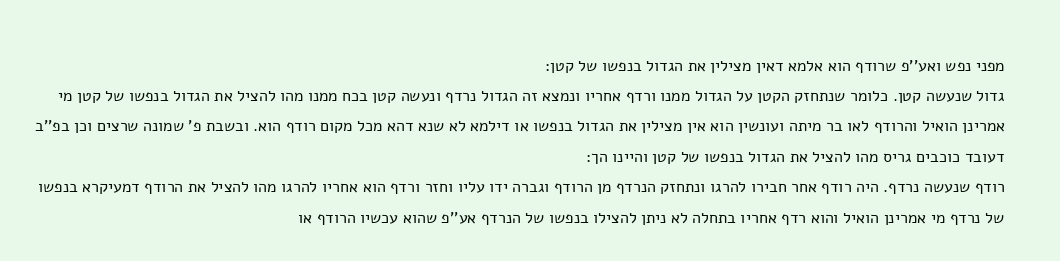מפני נפש ואע''פ שרודף הוא אלמא דאין מצילין את הגדול בנפשו של קטן:
גדול שנעשה קטן. כלומר שנתחזק הקטן על הגדול ממנו ורדף אחריו ונמצא זה הגדול נרדף ונעשה קטן בכח ממנו מהו להציל את הגדול בנפשו של קטן מי אמרינן הואיל והרודף לאו בר מיתה ועונשין הוא אין מצילין את הגדול בנפשו או דילמא לא שנא דהא מכל מקום רודף הוא. ובשבת פ' שמונה שרצים וכן בפ''ב דעובד כוכבים גריס מהו להציל את הגדול בנפשו של קטן והיינו הך:
רודף שנעשה נרדף. היה רודף אחר חבירו להרגו ונתחזק הנרדף מן הרודף וגברה ידו עליו וחזר ורדף הוא אחריו להרגו מהו להציל את הרודף דמעיקרא בנפשו של נרדף מי אמרינן הואיל והוא רדף אחריו בתחלה לא ניתן להצילו בנפשו של הנרדף אע''פ שהוא עכשיו הרודף או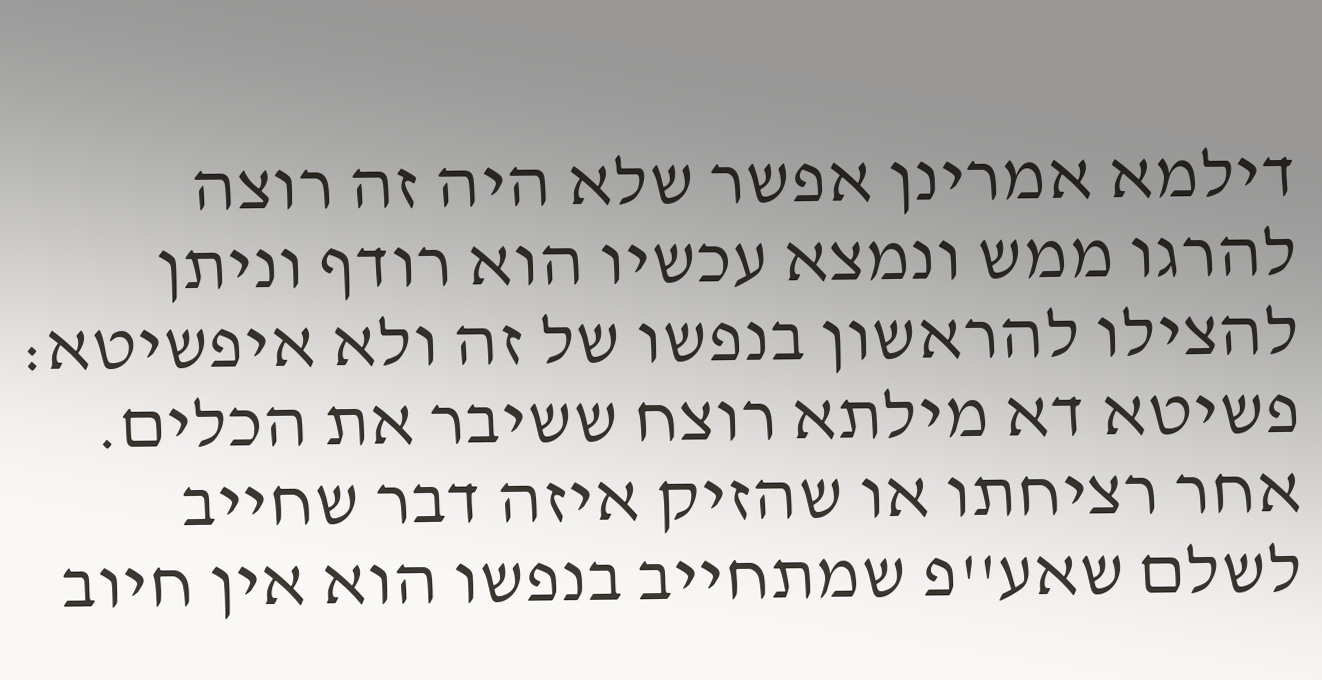דילמא אמרינן אפשר שלא היה זה רוצה להרגו ממש ונמצא עכשיו הוא רודף וניתן להצילו להראשון בנפשו של זה ולא איפשיטא:
פשיטא דא מילתא רוצח ששיבר את הכלים. אחר רציחתו או שהזיק איזה דבר שחייב לשלם שאע''פ שמתחייב בנפשו הוא אין חיוב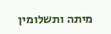מיתה ותשלומין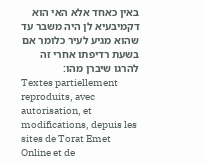באין כאחד אלא האי הוא דקמיבעיא לן היה משבר עד שהוא מגיע לעיר כלומר אם בשעת רדיפתו אחרי זה להרגו שיברן מהו:
Textes partiellement reproduits, avec autorisation, et modifications, depuis les sites de Torat Emet Online et de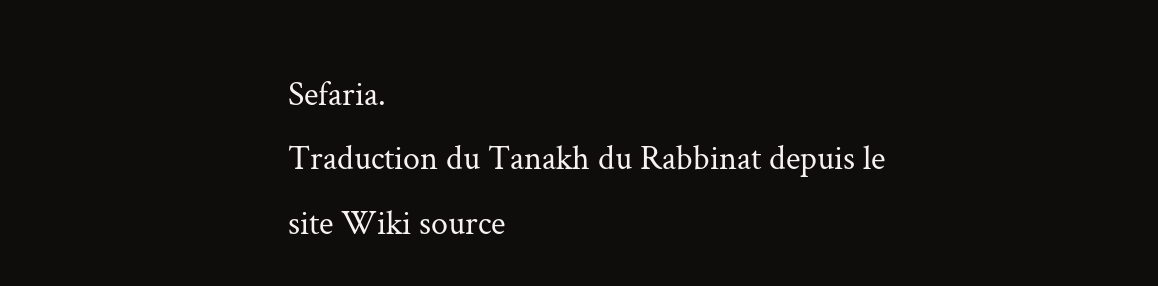Sefaria.
Traduction du Tanakh du Rabbinat depuis le site Wiki source